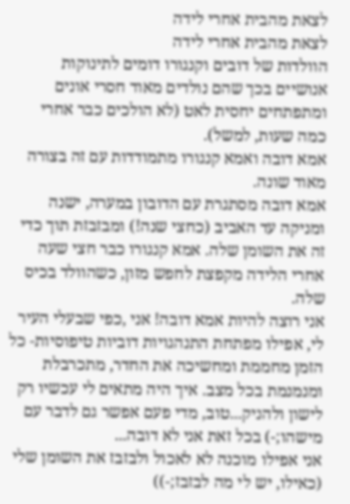לצאת מהבית אחרי לידה
לצאת מהבית אחרי לידה
הוולדות של דובים וקנגורו דומים לתינוקות אנושיים בכך שהם נולדים מאוד חסרי אונים ומתפתחים יחסית לאט (לא הולכים כבר אחרי כמה שעות, למשל).
אמא דובה ואמא קנגורו מתמודדות עם זה בצורה מאוד שונה.
אמא דובה מסתגרת עם הדובון במערה, ישנה ומניקה עד האביב (כחצי שנה!) ומבזבזת תוך כדי זה את השומן שלה. אמא קנגורו כבר חצי שעה אחרי הלידה מקפצת לחפש מזון, כשהוולד בכיס שלה.
אני רוצה להיות אמא דובה! אני ,כפי שבעלי העיר לי, אפילו מפתחת התנהגויות דוביות טיפוסיות- כל הזמן מחממת ומחשיכה את החדר, מתכרבלת ומנמנמת בכל מצב. איך היה מתאים לי עכשיו רק לישון ולהניק...טוב, מדי פעם אפשר גם לדבר עם מישהו;-) בכל זאת אני לא דובה...
אני אפילו מוכנה לא לאכול ולבזבז את השומן שלי (כאילו, יש לי מה לבזבז;-))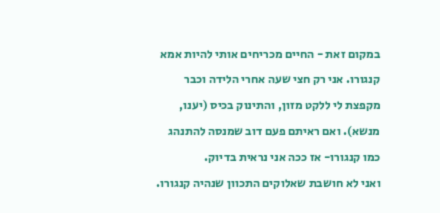במקום זאת - החיים מכריחים אותי להיות אמא קנגורו. אני רק חצי שעה אחרי הלידה וכבר מקפצת לי ללקט מזון, והתינוק בכיס (יענו, מנשא). ואם ראיתם פעם דוב שמנסה להתנהג כמו קנגורו- אז ככה אני נראית בדיוק.
ואני לא חושבת שאלוקים התכוון שנהיה קנגורו.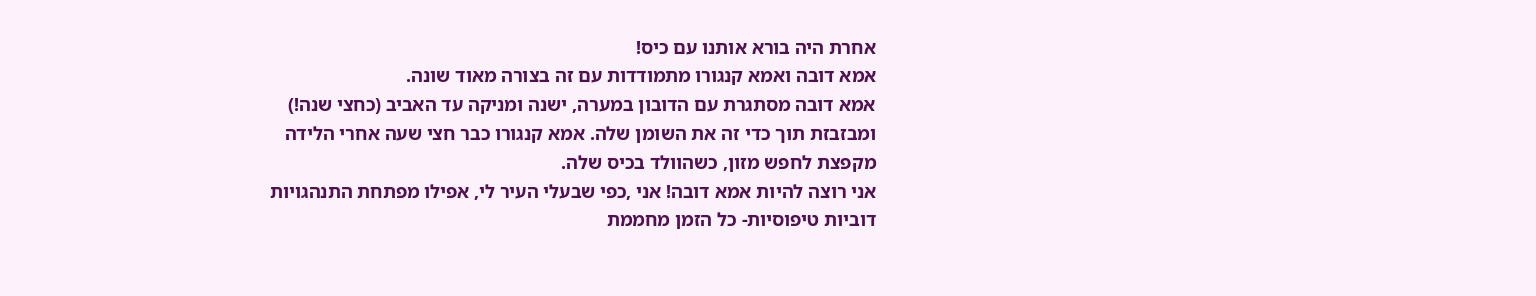אחרת היה בורא אותנו עם כיס!
אמא דובה ואמא קנגורו מתמודדות עם זה בצורה מאוד שונה.
אמא דובה מסתגרת עם הדובון במערה, ישנה ומניקה עד האביב (כחצי שנה!) ומבזבזת תוך כדי זה את השומן שלה. אמא קנגורו כבר חצי שעה אחרי הלידה מקפצת לחפש מזון, כשהוולד בכיס שלה.
אני רוצה להיות אמא דובה! אני ,כפי שבעלי העיר לי, אפילו מפתחת התנהגויות דוביות טיפוסיות- כל הזמן מחממת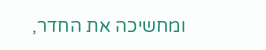ומחשיכה את החדר,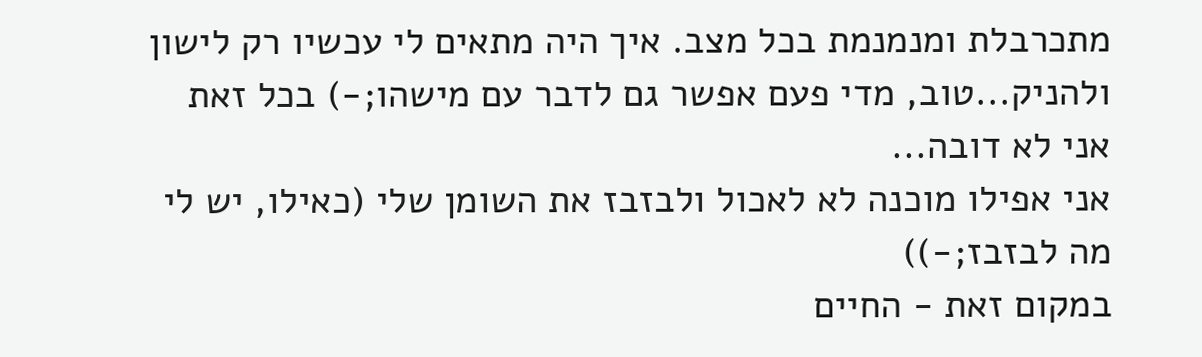מתכרבלת ומנמנמת בכל מצב. איך היה מתאים לי עכשיו רק לישון ולהניק...טוב, מדי פעם אפשר גם לדבר עם מישהו;-) בכל זאת אני לא דובה...
אני אפילו מוכנה לא לאכול ולבזבז את השומן שלי (כאילו, יש לי מה לבזבז;-))
במקום זאת - החיים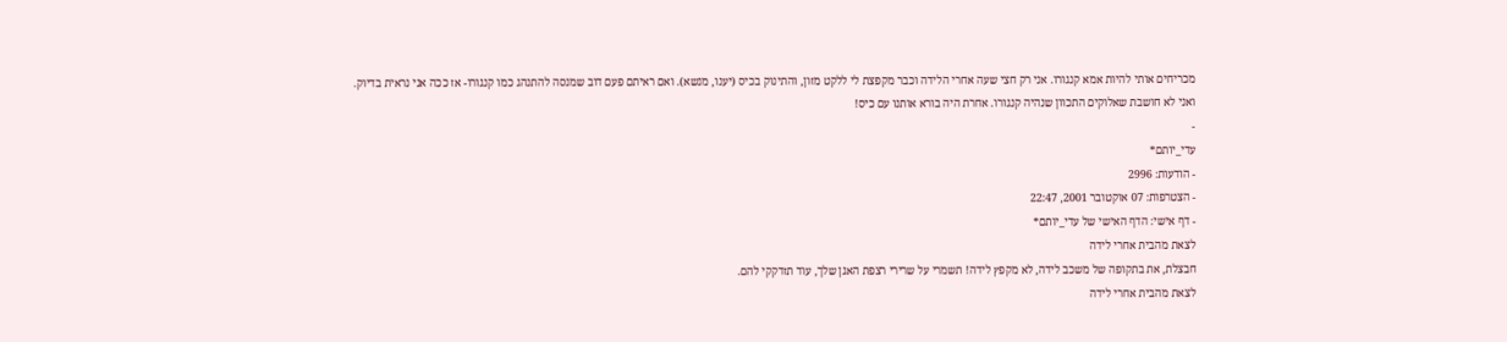מכריחים אותי להיות אמא קנגורו. אני רק חצי שעה אחרי הלידה וכבר מקפצת לי ללקט מזון, והתינוק בכיס (יענו, מנשא). ואם ראיתם פעם דוב שמנסה להתנהג כמו קנגורו- אז ככה אני נראית בדיוק.
ואני לא חושבת שאלוקים התכוון שנהיה קנגורו. אחרת היה בורא אותנו עם כיס!
-
עדי_יותם*
- הודעות: 2996
- הצטרפות: 07 אוקטובר 2001, 22:47
- דף אישי: הדף האישי של עדי_יותם*
לצאת מהבית אחרי לידה
חבצלת, את בתקופה של משכב לידה, לא מקפץ לידה! תשמרי על שרירי רצפת האגן שלך, עוד תזדקקי להם.
לצאת מהבית אחרי לידה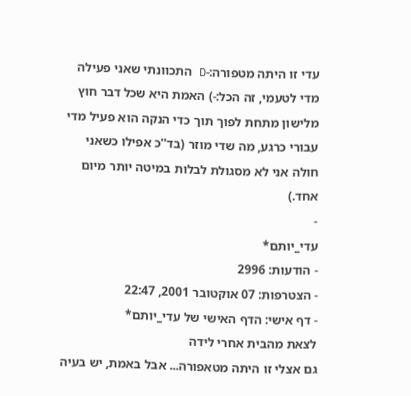עדי זו היתה מטפורה:-D התכוונתי שאני פעילה מדי לטעמי, זה הכל:-) האמת היא שכל דבר חוץ מלישון מתחת לפוך תוך כדי הנקה הוא פעיל מדי עבורי כרגע, מה שדי מוזר (בד''כ אפילו כשאני חולה אני לא מסגולת לבלות במיטה יותר מיום אחד.)
-
עדי_יותם*
- הודעות: 2996
- הצטרפות: 07 אוקטובר 2001, 22:47
- דף אישי: הדף האישי של עדי_יותם*
לצאת מהבית אחרי לידה
גם אצלי זו היתה מטאפורה... אבל באמת, יש בעיה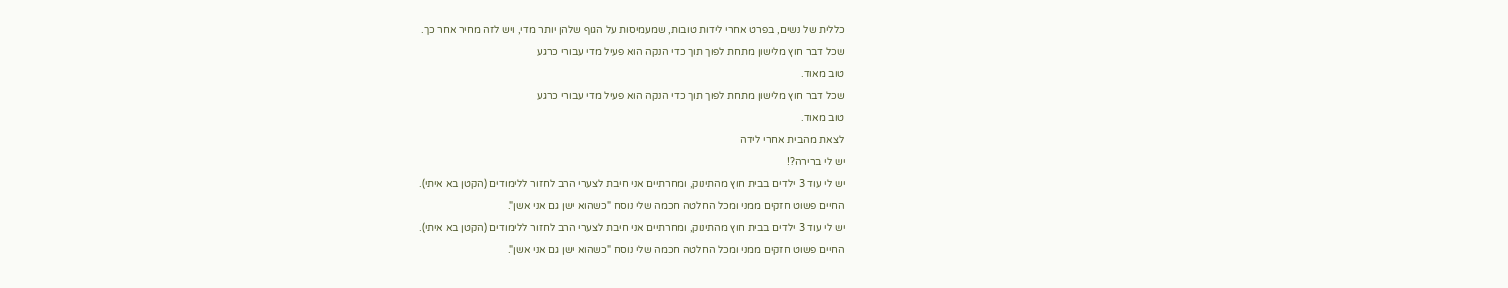כללית של נשים, בפרט אחרי לידות טובות, שמעמיסות על הגוף שלהן יותר מדי, ויש לזה מחיר אחר כך.
שכל דבר חוץ מלישון מתחת לפוך תוך כדי הנקה הוא פעיל מדי עבורי כרגע
טוב מאוד.
שכל דבר חוץ מלישון מתחת לפוך תוך כדי הנקה הוא פעיל מדי עבורי כרגע
טוב מאוד.
לצאת מהבית אחרי לידה
יש לי ברירה?!
יש לי עוד 3 ילדים בבית חוץ מהתינוק, ומחרתיים אני חיבת לצערי הרב לחזור ללימודים (הקטן בא איתי).
החיים פשוט חזקים ממני ומכל החלטה חכמה שלי נוסח "כשהוא ישן גם אני אשן".
יש לי עוד 3 ילדים בבית חוץ מהתינוק, ומחרתיים אני חיבת לצערי הרב לחזור ללימודים (הקטן בא איתי).
החיים פשוט חזקים ממני ומכל החלטה חכמה שלי נוסח "כשהוא ישן גם אני אשן".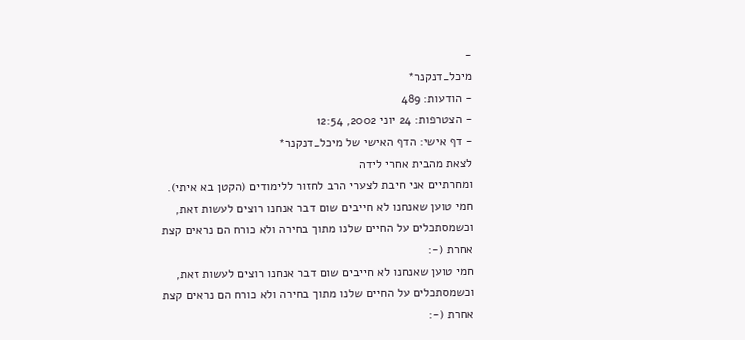-
מיכל_דנקנר*
- הודעות: 489
- הצטרפות: 24 יוני 2002, 12:54
- דף אישי: הדף האישי של מיכל_דנקנר*
לצאת מהבית אחרי לידה
ומחרתיים אני חיבת לצערי הרב לחזור ללימודים (הקטן בא איתי).
חמי טוען שאנחנו לא חייבים שום דבר אנחנו רוצים לעשות זאת, וכשמסתכלים על החיים שלנו מתוך בחירה ולא כורח הם נראים קצת אחרת (-:
חמי טוען שאנחנו לא חייבים שום דבר אנחנו רוצים לעשות זאת, וכשמסתכלים על החיים שלנו מתוך בחירה ולא כורח הם נראים קצת אחרת (-: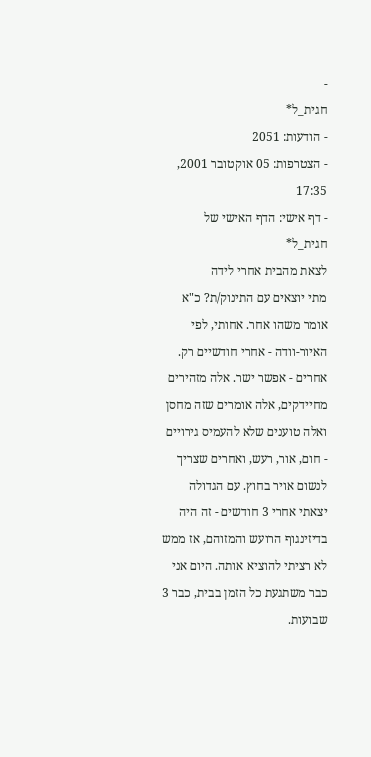-
חגית_ל*
- הודעות: 2051
- הצטרפות: 05 אוקטובר 2001, 17:35
- דף אישי: הדף האישי של חגית_ל*
לצאת מהבית אחרי לידה
מתי יוצאים עם התינוק/ת? כ"א אומר משהו אחר. אחותי, לפי האיור-וודה - אחרי חודשיים רק. אחרים - אפשר ישר. אלה מזהירים מחיידקים, אלה אומרים שזה מחסן ואלה טוענים שלא להעמיס גירויים - חום, אור, רעש, ואחרים שצריך לנשום אויר בחוץ. עם הגדולה יצאתי אחרי 3 חודשים - זה היה בדיזינגוף הרועש והמזוהם, אז ממש לא רציתי להוציא אותה. היום אני כבר משתגעת כל הזמן בבית, כבר 3 שבועות.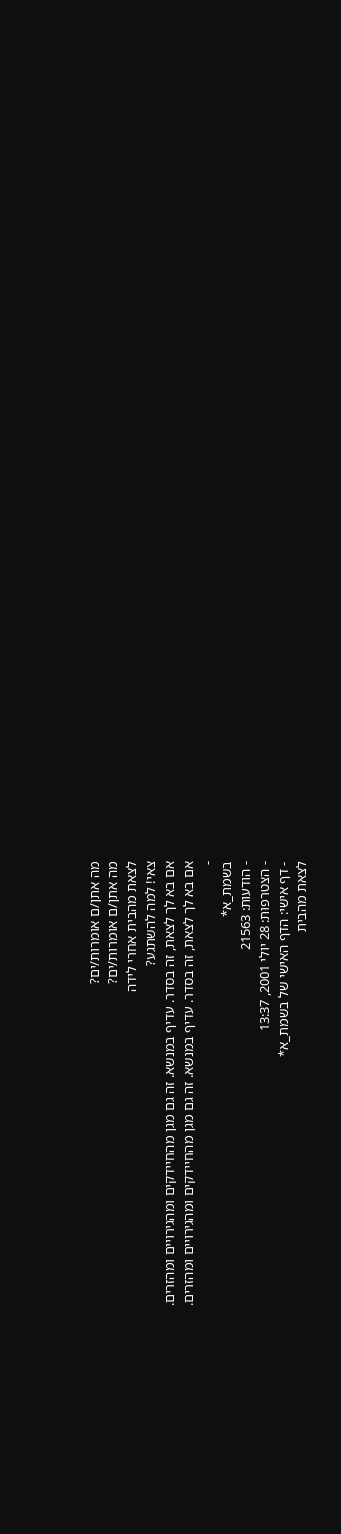מה אתן/ם אומרות/ים?
מה אתן/ם אומרות/ים?
לצאת מהבית אחרי לידה
צאי! למה להשתגע?
אם בא לך לצאת, זה בסדר. עדיף במנשא. זה גם מגן מהחיידקים ומהגירויים ומהזרים.
אם בא לך לצאת, זה בסדר. עדיף במנשא. זה גם מגן מהחיידקים ומהגירויים ומהזרים.
-
בשמת_א*
- הודעות: 21563
- הצטרפות: 28 יולי 2001, 13:37
- דף אישי: הדף האישי של בשמת_א*
לצאת מהבית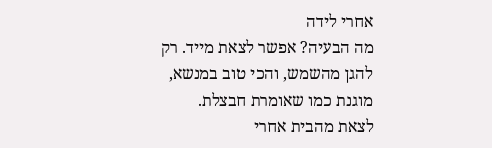אחרי לידה
מה הבעיה? אפשר לצאת מייד. רק להגן מהשמש, והכי טוב במנשא, מוגנת כמו שאומרת חבצלת.
לצאת מהבית אחרי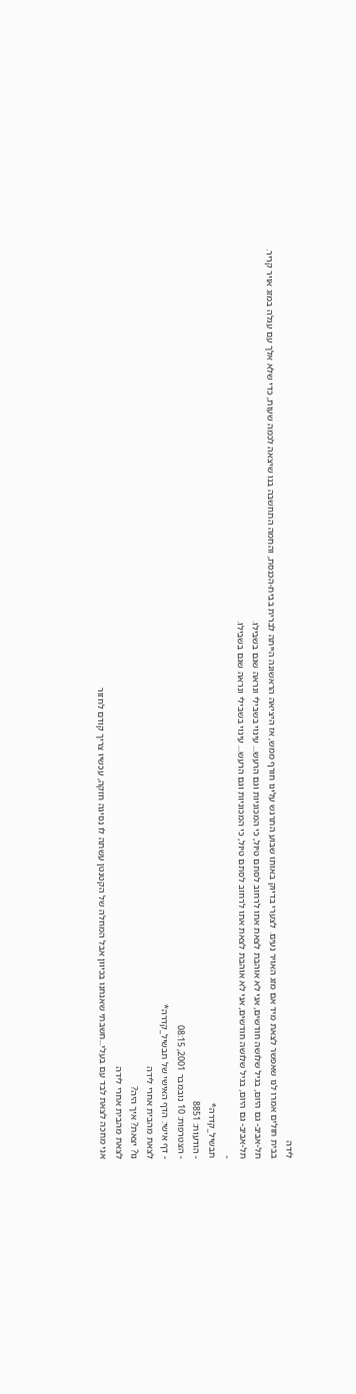לידה
בבית חולים אמרו לנו שאפשר לצאת מיד אם מזג האויר נעים. לצערי בדיוק באותו שבוע התרגש עלינו חורף ממש, אז היציאה הראשונה הייתה לברית בבית-הכנסת, והחמה התחשבה בנו שיצאה לכמה שעות, כדי שלא אלך עם עגלה במזג אויר קריר.
תל-אביב- גם היום, בגיל שלושה חודשים, אני לא אוהבת לצאת אתו לרחוב לסתם טיול, כי המכוניות וגם הרעש... עינוי בשבילי ונראה שגם בשבילו.
תל-אביב- גם היום, בגיל שלושה חודשים, אני לא אוהבת לצאת אתו לרחוב לסתם טיול, כי המכוניות וגם הרעש... עינוי בשבילי ונראה שגם בשבילו.
-
תבשיל_קדרה*
- הודעות: 8851
- הצטרפות: 10 נובמבר 2001, 08:15
- דף אישי: הדף האישי של תבשיל_קדרה*
לצאת מהבית אחרי לידה
נו? יצאת? איך היה?
לצאת מהבית אחרי לידה
אני מחכה לצאת לבד עם בעלי...חשבתי שאנחנו בכיוון אבל המחלה של הקטנטן עשתה לו נסיגה חזקה, עכשיו צריך קודם לחזור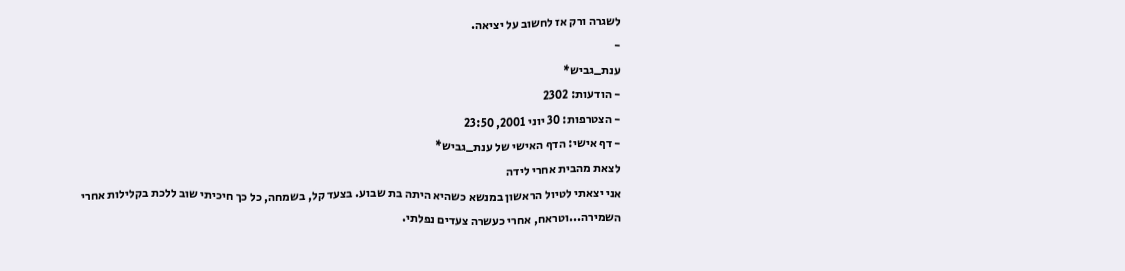לשגרה ורק אז לחשוב על יציאה.
-
ענת_גביש*
- הודעות: 2302
- הצטרפות: 30 יוני 2001, 23:50
- דף אישי: הדף האישי של ענת_גביש*
לצאת מהבית אחרי לידה
אני יצאתי לטיול הראשון במנשא כשהיא היתה בת שבוע. בצעד קל, בשמחה, כל כך חיכיתי שוב ללכת בקלילות אחרי השמירה...וטראח, אחרי כעשרה צעדים נפלתי.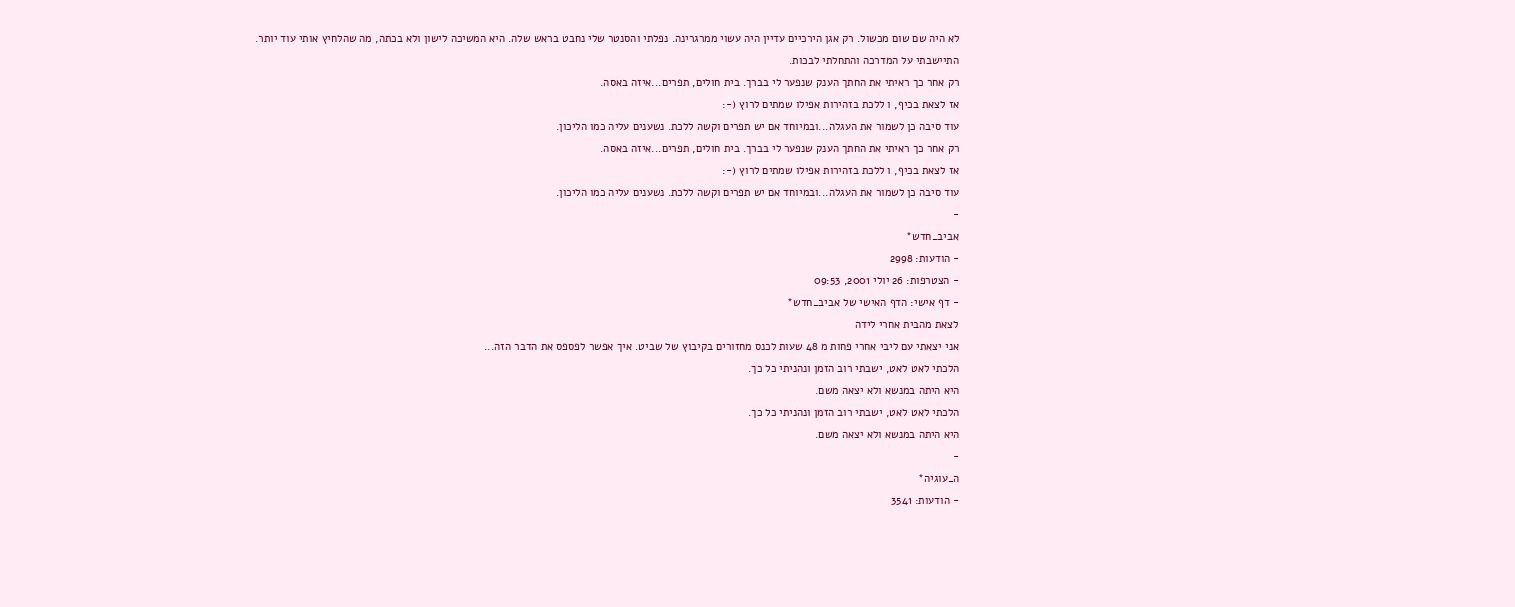לא היה שם שום מכשול. רק אגן הירכיים עדיין היה עשוי ממרגרינה. נפלתי והסנטר שלי נחבט בראש שלה. היא המשיכה לישון ולא בכתה, מה שהלחיץ אותי עוד יותר. התיישבתי על המדרכה והתחלתי לבכות.
רק אחר כך ראיתי את החתך הענק שנפער לי בברך. בית חולים, תפרים...איזה באסה.
אז לצאת בכיף, ו ללכת בזהירות אפילו שמתים לרוץ (-:
עוד סיבה כן לשמור את העגלה...ובמיוחד אם יש תפרים וקשה ללכת. נשענים עליה כמו הליכון.
רק אחר כך ראיתי את החתך הענק שנפער לי בברך. בית חולים, תפרים...איזה באסה.
אז לצאת בכיף, ו ללכת בזהירות אפילו שמתים לרוץ (-:
עוד סיבה כן לשמור את העגלה...ובמיוחד אם יש תפרים וקשה ללכת. נשענים עליה כמו הליכון.
-
אביב_חדש*
- הודעות: 2998
- הצטרפות: 26 יולי 2001, 09:53
- דף אישי: הדף האישי של אביב_חדש*
לצאת מהבית אחרי לידה
אני יצאתי עם ליבי אחרי פחות מ 48 שעות לכנס מחזורים בקיבוץ של שביט. איך אפשר לפספס את הדבר הזה...
הלכתי לאט לאט, ישבתי רוב הזמן ונהניתי כל כך.
היא היתה במנשא ולא יצאה משם.
הלכתי לאט לאט, ישבתי רוב הזמן ונהניתי כל כך.
היא היתה במנשא ולא יצאה משם.
-
ה_עוגיה*
- הודעות: 3541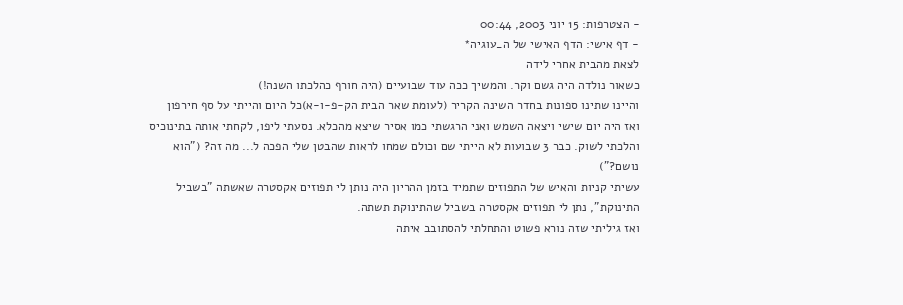- הצטרפות: 15 יוני 2003, 00:44
- דף אישי: הדף האישי של ה_עוגיה*
לצאת מהבית אחרי לידה
כשאור נולדה היה גשם וקר. והמשיך ככה עוד שבועיים (היה חורף כהלכתו השנה!)
והיינו שתינו ספונות בחדר השינה הקריר (לעומת שאר הבית הק-פ-ו-א)כל היום והייתי על סף חירפון
ואז היה יום שישי ויצאה השמש ואני הרגשתי כמו אסיר שיצא מהכלא. נסעתי ליפו, לקחתי אותה בתינוכיס והלכתי לשוק. כבר 3 שבועות לא הייתי שם וכולם שמחו לראות שהבטן שלי הפכה ל... מה זה? ("הוא נושם?")
עשיתי קניות והאיש של התפוזים שתמיד בזמן ההריון היה נותן לי תפוזים אקסטרה שאשתה "בשביל התינוקת", נתן לי תפוזים אקסטרה בשביל שהתינוקת תשתה.
ואז גיליתי שזה נורא פשוט והתחלתי להסתובב איתה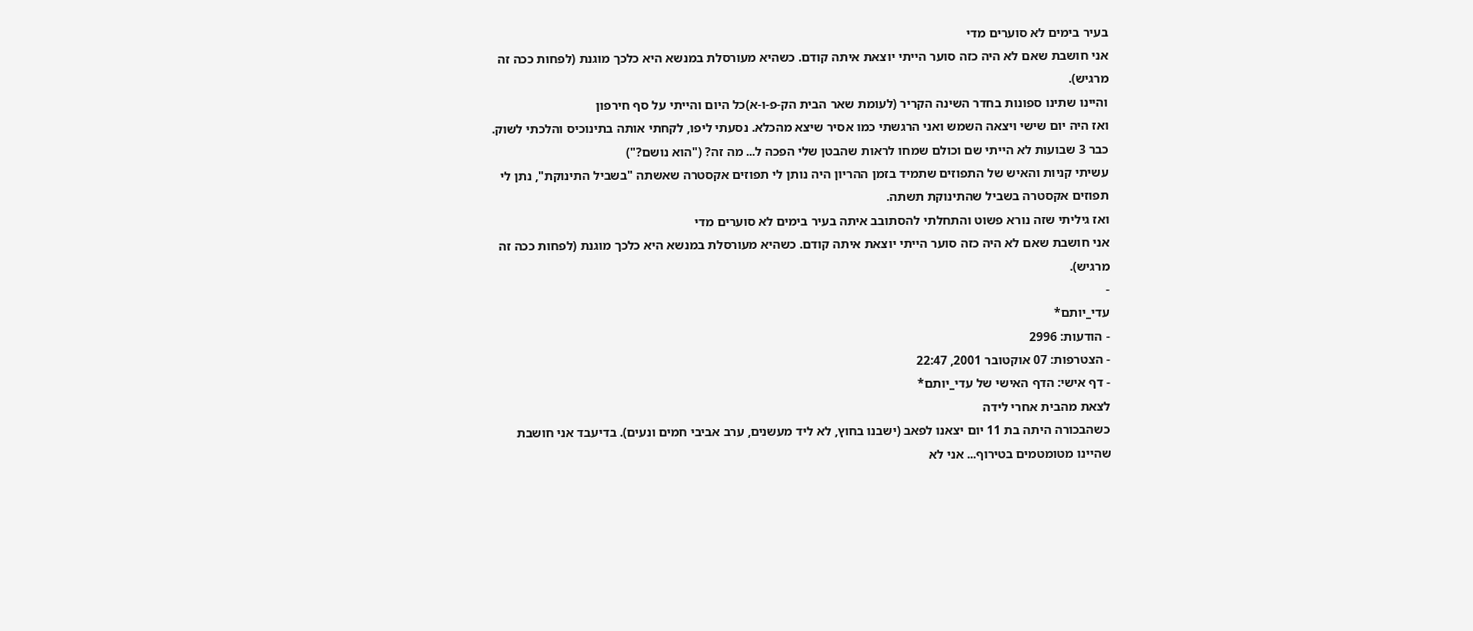בעיר בימים לא סוערים מדי
אני חושבת שאם לא היה כזה סוער הייתי יוצאת איתה קודם. כשהיא מעורסלת במנשא היא כלכך מוגנת (לפחות ככה זה מרגיש).
והיינו שתינו ספונות בחדר השינה הקריר (לעומת שאר הבית הק-פ-ו-א)כל היום והייתי על סף חירפון
ואז היה יום שישי ויצאה השמש ואני הרגשתי כמו אסיר שיצא מהכלא. נסעתי ליפו, לקחתי אותה בתינוכיס והלכתי לשוק. כבר 3 שבועות לא הייתי שם וכולם שמחו לראות שהבטן שלי הפכה ל... מה זה? ("הוא נושם?")
עשיתי קניות והאיש של התפוזים שתמיד בזמן ההריון היה נותן לי תפוזים אקסטרה שאשתה "בשביל התינוקת", נתן לי תפוזים אקסטרה בשביל שהתינוקת תשתה.
ואז גיליתי שזה נורא פשוט והתחלתי להסתובב איתה בעיר בימים לא סוערים מדי
אני חושבת שאם לא היה כזה סוער הייתי יוצאת איתה קודם. כשהיא מעורסלת במנשא היא כלכך מוגנת (לפחות ככה זה מרגיש).
-
עדי_יותם*
- הודעות: 2996
- הצטרפות: 07 אוקטובר 2001, 22:47
- דף אישי: הדף האישי של עדי_יותם*
לצאת מהבית אחרי לידה
כשהבכורה היתה בת 11 יום יצאנו לפאב (ישבנו בחוץ, לא ליד מעשנים, ערב אביבי חמים ונעים). בדיעבד אני חושבת שהיינו מטומטמים בטירוף... אני לא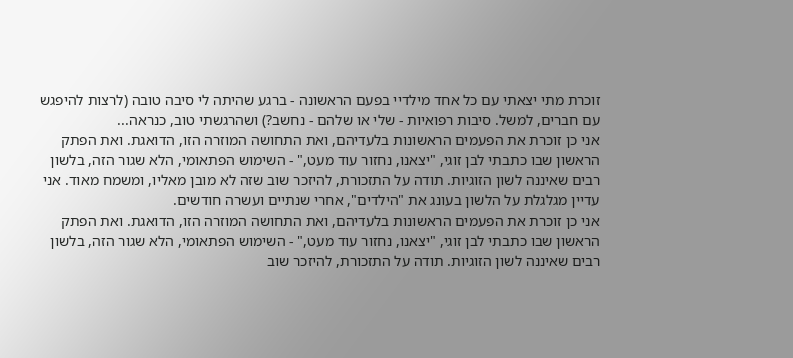זוכרת מתי יצאתי עם כל אחד מילדיי בפעם הראשונה - ברגע שהיתה לי סיבה טובה (לרצות להיפגש עם חברים, למשל. סיבות רפואיות - שלי או שלהם - נחשב?) ושהרגשתי טוב, כנראה...
אני כן זוכרת את הפעמים הראשונות בלעדיהם, ואת התחושה המוזרה הזו, הדואגת. ואת הפתק הראשון שבו כתבתי לבן זוגי, "יצאנו, נחזור עוד מעט," - השימוש הפתאומי, הלא שגור הזה, בלשון רבים שאיננה לשון הזוגיות. תודה על התזכורת, להיזכר שוב שזה לא מובן מאליו, ומשמח מאוד. אני עדיין מגלגלת על הלשון בעונג את "הילדים", אחרי שנתיים ועשרה חודשים.
אני כן זוכרת את הפעמים הראשונות בלעדיהם, ואת התחושה המוזרה הזו, הדואגת. ואת הפתק הראשון שבו כתבתי לבן זוגי, "יצאנו, נחזור עוד מעט," - השימוש הפתאומי, הלא שגור הזה, בלשון רבים שאיננה לשון הזוגיות. תודה על התזכורת, להיזכר שוב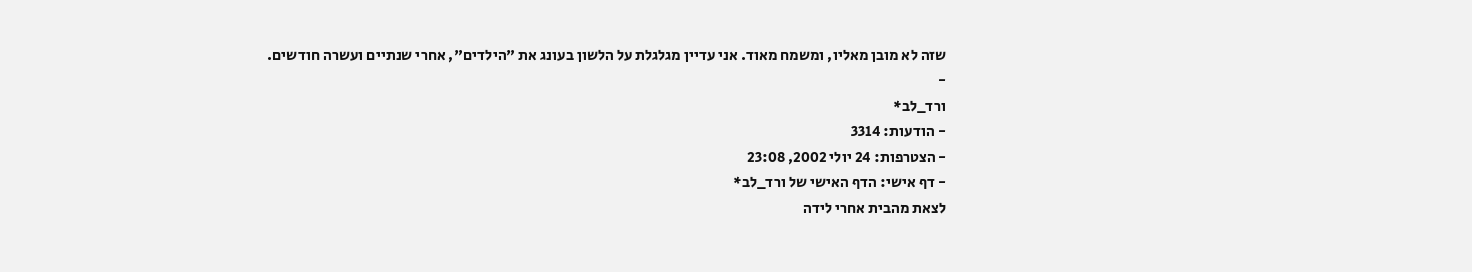שזה לא מובן מאליו, ומשמח מאוד. אני עדיין מגלגלת על הלשון בעונג את "הילדים", אחרי שנתיים ועשרה חודשים.
-
ורד_לב*
- הודעות: 3314
- הצטרפות: 24 יולי 2002, 23:08
- דף אישי: הדף האישי של ורד_לב*
לצאת מהבית אחרי לידה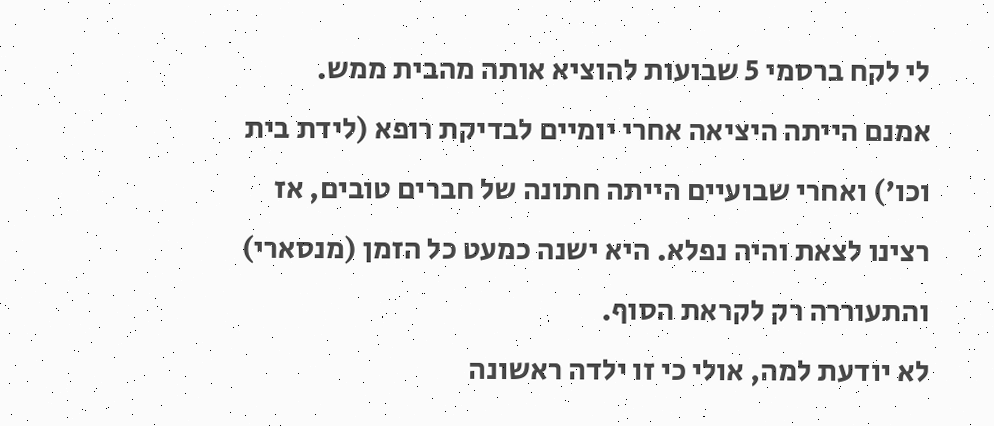לי לקח ברסמי 5 שבועות להוציא אותה מהבית ממש.
אמנם הייתה היציאה אחרי יומיים לבדיקת רופא (לידת בית וכו') ואחרי שבועיים הייתה חתונה של חברים טובים, אז רצינו לצאת והיה נפלא. היא ישנה כמעט כל הזמן (מנסארי) והתעוררה רק לקראת הסוף.
לא יודעת למה, אולי כי זו ילדה ראשונה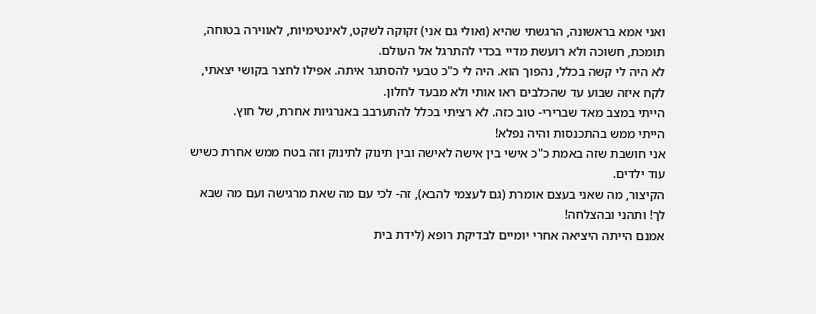ואני אמא בראשונה, הרגשתי שהיא (ואולי גם אני) זקוקה לשקט, לאינטימיות, לאווירה בטוחה, תומכת, חשוכה ולא רועשת מדיי בכדי להתרגל אל העולם.
לא היה לי קשה בכלל, נהפוך הוא. היה לי כ"כ טבעי להסתגר איתה. אפילו לחצר בקושי יצאתי, לקח איזה שבוע עד שהכלבים ראו אותי ולא מבעד לחלון.
הייתי במצב מאד שברירי- טוב כזה. לא רציתי בכלל להתערבב באנרגיות אחרת, של חוץ.
הייתי ממש בהתכנסות והיה נפלא!
אני חושבת שזה באמת כ"כ אישי בין אישה לאישה ובין תינוק לתינוק וזה בטח ממש אחרת כשיש עוד ילדים.
הקיצור, מה שאני בעצם אומרת (גם לעצמי להבא), זה- לכי עם מה שאת מרגישה ועם מה שבא לך! ותהני ובהצלחה!
אמנם הייתה היציאה אחרי יומיים לבדיקת רופא (לידת בית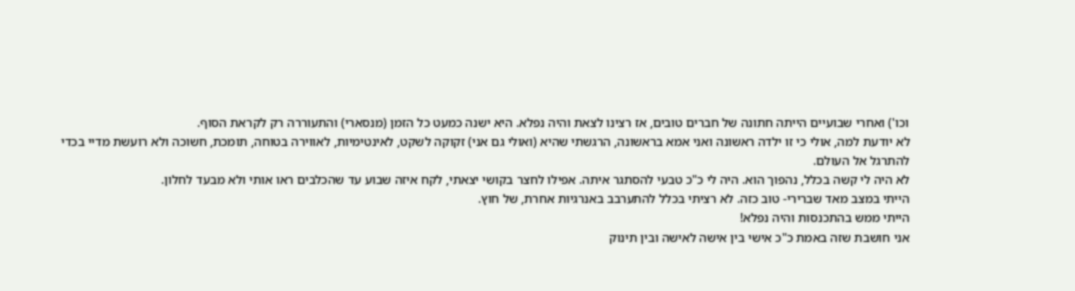וכו') ואחרי שבועיים הייתה חתונה של חברים טובים, אז רצינו לצאת והיה נפלא. היא ישנה כמעט כל הזמן (מנסארי) והתעוררה רק לקראת הסוף.
לא יודעת למה, אולי כי זו ילדה ראשונה ואני אמא בראשונה, הרגשתי שהיא (ואולי גם אני) זקוקה לשקט, לאינטימיות, לאווירה בטוחה, תומכת, חשוכה ולא רועשת מדיי בכדי להתרגל אל העולם.
לא היה לי קשה בכלל, נהפוך הוא. היה לי כ"כ טבעי להסתגר איתה. אפילו לחצר בקושי יצאתי, לקח איזה שבוע עד שהכלבים ראו אותי ולא מבעד לחלון.
הייתי במצב מאד שברירי- טוב כזה. לא רציתי בכלל להתערבב באנרגיות אחרת, של חוץ.
הייתי ממש בהתכנסות והיה נפלא!
אני חושבת שזה באמת כ"כ אישי בין אישה לאישה ובין תינוק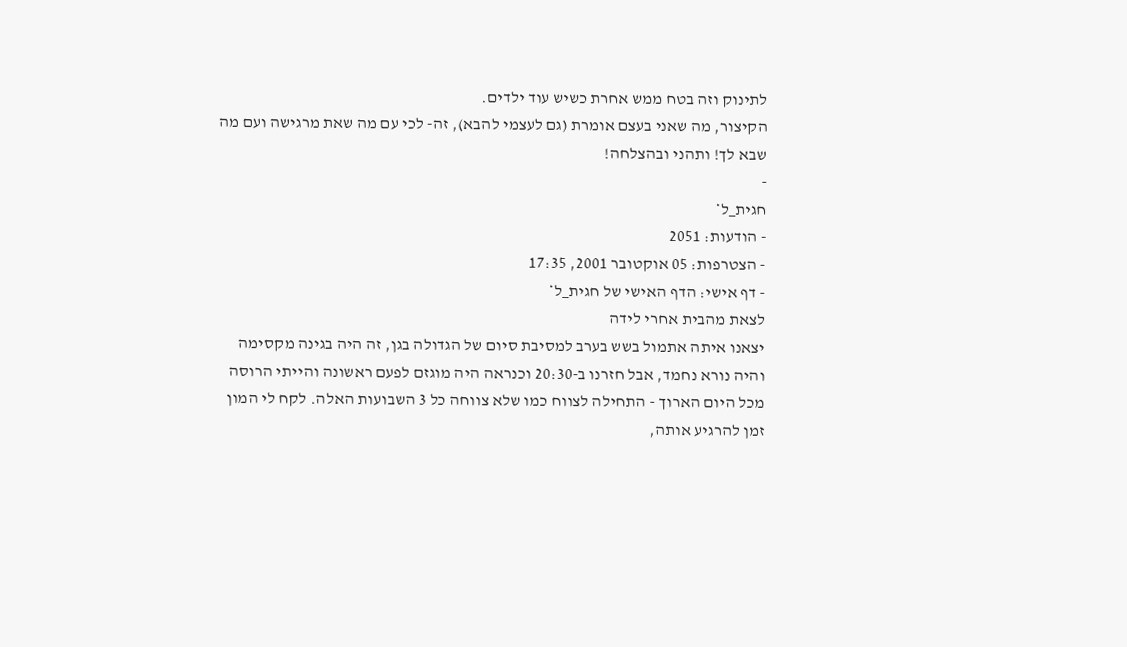לתינוק וזה בטח ממש אחרת כשיש עוד ילדים.
הקיצור, מה שאני בעצם אומרת (גם לעצמי להבא), זה- לכי עם מה שאת מרגישה ועם מה שבא לך! ותהני ובהצלחה!
-
חגית_ל*
- הודעות: 2051
- הצטרפות: 05 אוקטובר 2001, 17:35
- דף אישי: הדף האישי של חגית_ל*
לצאת מהבית אחרי לידה
יצאנו איתה אתמול בשש בערב למסיבת סיום של הגדולה בגן, זה היה בגינה מקסימה והיה נורא נחמד, אבל חזרנו ב-20:30 וכנראה היה מוגזם לפעם ראשונה והייתי הרוסה מכל היום הארוך - התחילה לצווח כמו שלא צווחה כל 3 השבועות האלה. לקח לי המון זמן להרגיע אותה,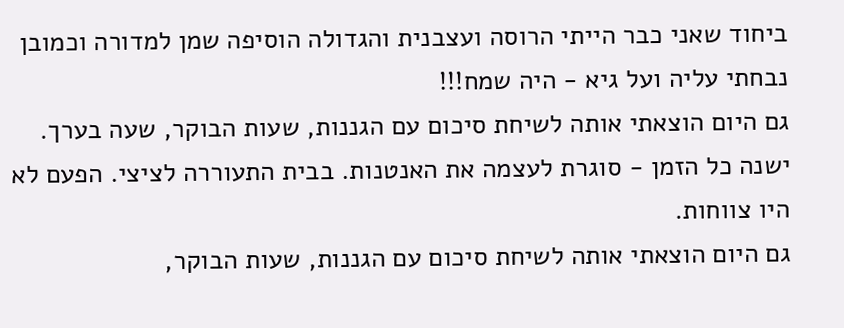ביחוד שאני כבר הייתי הרוסה ועצבנית והגדולה הוסיפה שמן למדורה וכמובן נבחתי עליה ועל גיא - היה שמח!!!
גם היום הוצאתי אותה לשיחת סיכום עם הגננות, שעות הבוקר, שעה בערך. ישנה כל הזמן - סוגרת לעצמה את האנטנות. בבית התעוררה לציצי. הפעם לא היו צווחות.
גם היום הוצאתי אותה לשיחת סיכום עם הגננות, שעות הבוקר,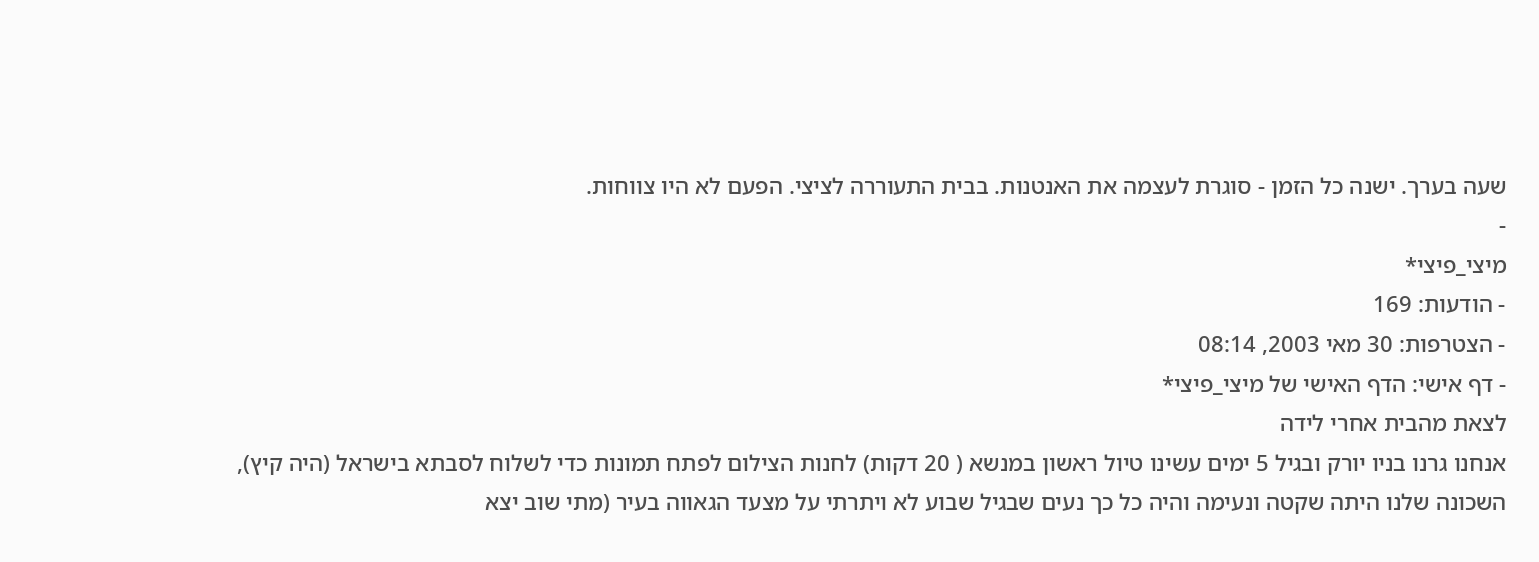שעה בערך. ישנה כל הזמן - סוגרת לעצמה את האנטנות. בבית התעוררה לציצי. הפעם לא היו צווחות.
-
מיצי_פיצי*
- הודעות: 169
- הצטרפות: 30 מאי 2003, 08:14
- דף אישי: הדף האישי של מיצי_פיצי*
לצאת מהבית אחרי לידה
אנחנו גרנו בניו יורק ובגיל 5 ימים עשינו טיול ראשון במנשא ( 20 דקות) לחנות הצילום לפתח תמונות כדי לשלוח לסבתא בישראל (היה קיץ), השכונה שלנו היתה שקטה ונעימה והיה כל כך נעים שבגיל שבוע לא ויתרתי על מצעד הגאווה בעיר (מתי שוב יצא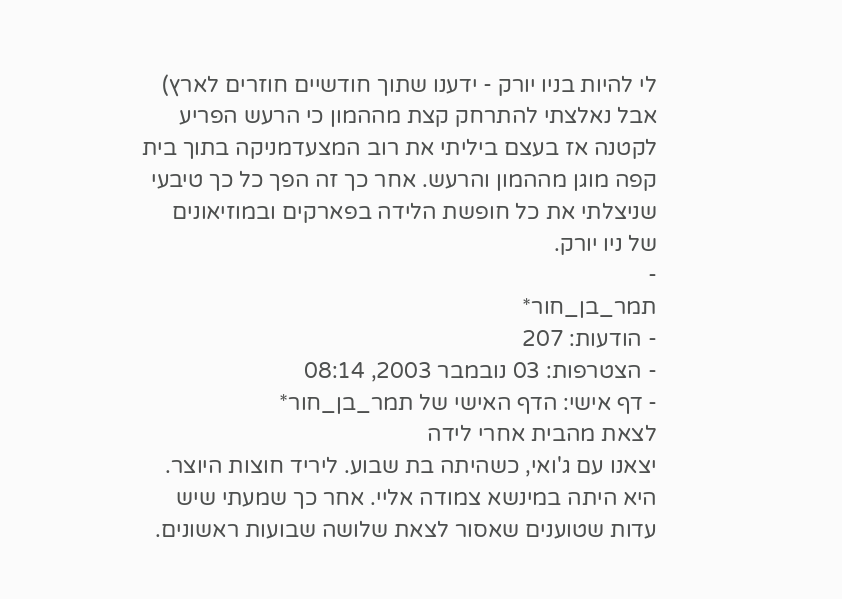לי להיות בניו יורק - ידענו שתוך חודשיים חוזרים לארץ) אבל נאלצתי להתרחק קצת מההמון כי הרעש הפריע לקטנה אז בעצם ביליתי את רוב המצעדמניקה בתוך בית קפה מוגן מההמון והרעש. אחר כך זה הפך כל כך טיבעי שניצלתי את כל חופשת הלידה בפארקים ובמוזיאונים של ניו יורק.
-
תמר_בן_חור*
- הודעות: 207
- הצטרפות: 03 נובמבר 2003, 08:14
- דף אישי: הדף האישי של תמר_בן_חור*
לצאת מהבית אחרי לידה
יצאנו עם ג'ואי, כשהיתה בת שבוע. ליריד חוצות היוצר. היא היתה במינשא צמודה אליי. אחר כך שמעתי שיש עדות שטוענים שאסור לצאת שלושה שבועות ראשונים.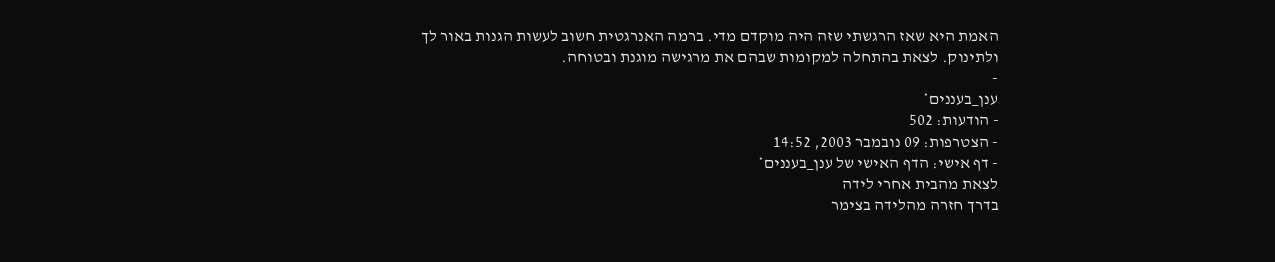האמת היא שאז הרגשתי שזה היה מוקדם מדי. ברמה האנרגטית חשוב לעשות הגנות באור לך ולתינוק. לצאת בהתחלה למקומות שבהם את מרגישה מוגנת ובטוחה.
-
ענן_בעננים*
- הודעות: 502
- הצטרפות: 09 נובמבר 2003, 14:52
- דף אישי: הדף האישי של ענן_בעננים*
לצאת מהבית אחרי לידה
בדרך חזרה מהלידה בצימר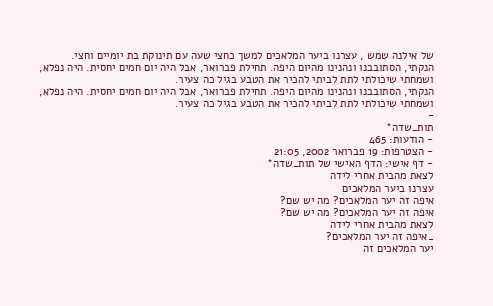של אילנה שמש , עצרנו ביער המלאכים למשך כחצי שעה עם תינוקת בת יומיים וחצי.
הנקתי, הסתובבנו ונהנינו מהיום היפה. תחילת פברואר, אבל היה יום חמים יחסית. היה נפלא, ושמחתי שיכולתי לתת לביתי להכיר את הטבע בגיל כה צעיר.
הנקתי, הסתובבנו ונהנינו מהיום היפה. תחילת פברואר, אבל היה יום חמים יחסית. היה נפלא, ושמחתי שיכולתי לתת לביתי להכיר את הטבע בגיל כה צעיר.
-
תות_שדה*
- הודעות: 465
- הצטרפות: 19 פברואר 2002, 21:05
- דף אישי: הדף האישי של תות_שדה*
לצאת מהבית אחרי לידה
עצרנו ביער המלאכים
איפה זה יער המלאכים? מה יש שם?
איפה זה יער המלאכים? מה יש שם?
לצאת מהבית אחרי לידה
_איפה זה יער המלאכים?
יער המלאכים זה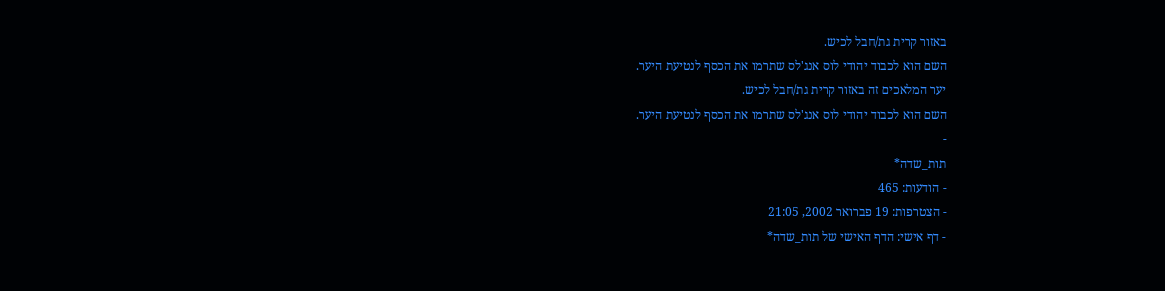באזור קרית גת/חבל לכיש.
השם הוא לכבוד יהודי לוס אנג'לס שתרמו את הכסף לנטיעת היער.
יער המלאכים זה באזור קרית גת/חבל לכיש.
השם הוא לכבוד יהודי לוס אנג'לס שתרמו את הכסף לנטיעת היער.
-
תות_שדה*
- הודעות: 465
- הצטרפות: 19 פברואר 2002, 21:05
- דף אישי: הדף האישי של תות_שדה*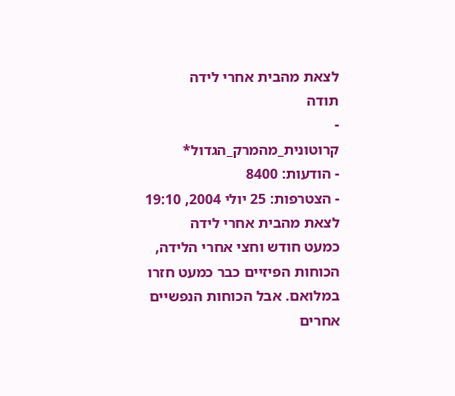לצאת מהבית אחרי לידה
תודה
-
קרוטונית_מהמרק_הגדול*
- הודעות: 8400
- הצטרפות: 25 יולי 2004, 19:10
לצאת מהבית אחרי לידה
כמעט חודש וחצי אחרי הלידה, הכוחות הפיזיים כבר כמעט חזרו במלואם. אבל הכוחות הנפשיים אחרים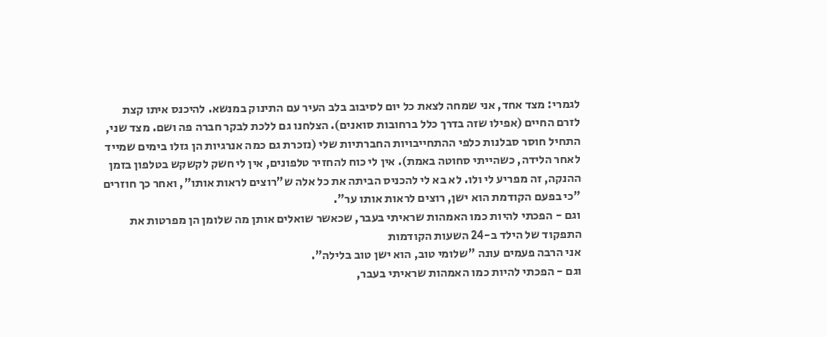לגמרי: מצד אחד, אני שמחה לצאת כל יום לסיבוב בלב העיר עם התינוק במנשא. להיכנס איתו קצת לזרם החיים (אפילו שזה בדרך כלל ברחובות סואנים). הצלחנו גם ללכת לבקר חברה פה ושם. מצד שני, התחיל חוסר סבלנות כלפי ההתחייבויות החברתיות שלי (נזכרת גם כמה אנרגיות הן גזלו בימים שמייד לאחר הלידה, כשהייתי סחוטה באמת). אין לי כוח להחזיר טלפונים, אין לי חשק לקשקש בטלפון בזמן ההנקה, זה מפריע לי ולו. לא בא לי להכניס הביתה את כל אלה ש"רוצים לראות אותו", ואחר כך חוזרים "כי בפעם הקודמת הוא ישן, רוצים לראות אותו ער".
וגם - הפכתי להיות כמו האמהות שראיתי בעבר, שכאשר שואלים אותן מה שלומן הן מפרטות את התפקוד של הילד ב-24 השעות הקודמות
אני הרבה פעמים עונה "שלומי טוב, הוא ישן טוב בלילה".
וגם - הפכתי להיות כמו האמהות שראיתי בעבר,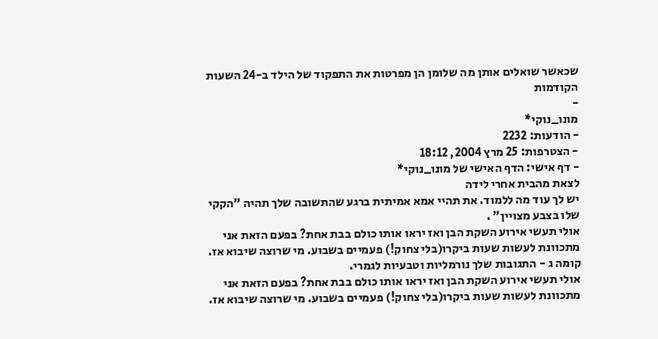שכאשר שואלים אותן מה שלומן הן מפרטות את התפקוד של הילד ב-24 השעות הקודמות
-
מונו_נוקי*
- הודעות: 2232
- הצטרפות: 25 מרץ 2004, 18:12
- דף אישי: הדף האישי של מונו_נוקי*
לצאת מהבית אחרי לידה
יש לך עוד מה ללמוד. את תהיי אמא אמיתית ברגע שהתשובה שלך תהיה "הקקי שלו בצבע מצויין" .
אולי תעשי אירוע השקת הבן ואז יראו אותו כולם בבת אחת? בפעם הזאת אני מתכוונת לעשות שעות ביקרו(בלי צחוק!) פעמיים בשבוע. מי שרוצה שיבוא אז.
קומה ג - התגובות שלך נורמליות וטבעיות לגמרי.
אולי תעשי אירוע השקת הבן ואז יראו אותו כולם בבת אחת? בפעם הזאת אני מתכוונת לעשות שעות ביקרו(בלי צחוק!) פעמיים בשבוע. מי שרוצה שיבוא אז.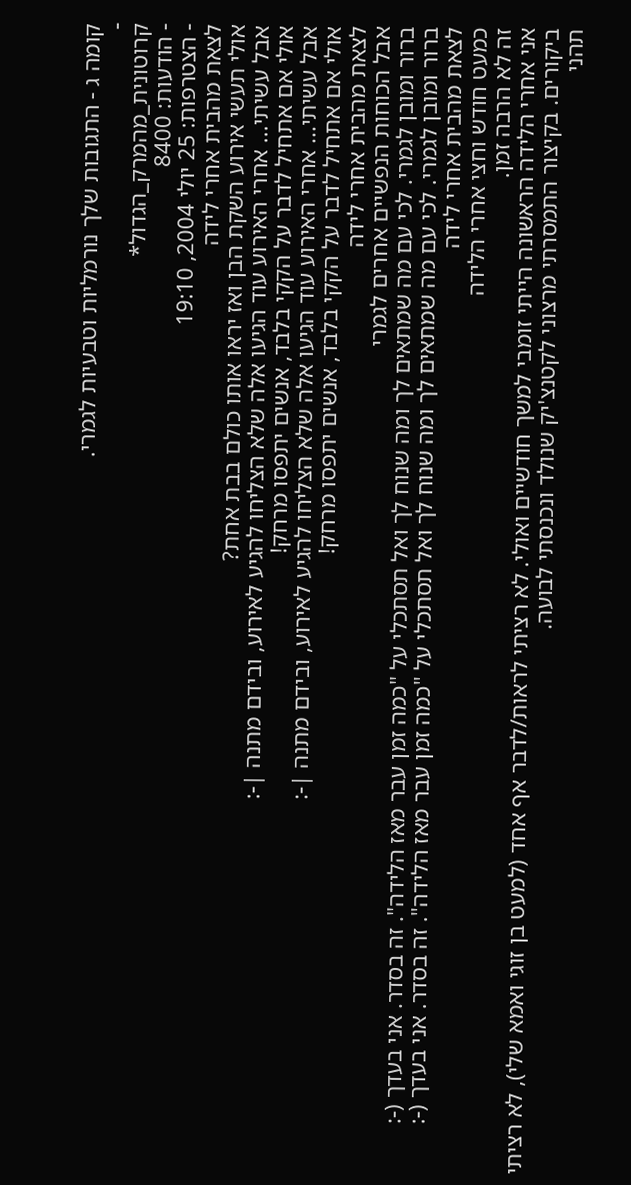קומה ג - התגובות שלך נורמליות וטבעיות לגמרי.
-
קרוטונית_מהמרק_הגדול*
- הודעות: 8400
- הצטרפות: 25 יולי 2004, 19:10
לצאת מהבית אחרי לידה
אולי תעשי אירוע השקת הבן ואז יראו אותו כולם בבת אחת?
אבל עשיתי... אחרי האירוע עוד הגיעו אלה שלא הצליחו להגיע לאירוע, ובידם מתנה |-:
אולי אם אתחיל לדבר על הקקי בלבד, אנשים יתפסו מרחק!
אבל עשיתי... אחרי האירוע עוד הגיעו אלה שלא הצליחו להגיע לאירוע, ובידם מתנה |-:
אולי אם אתחיל לדבר על הקקי בלבד, אנשים יתפסו מרחק!
לצאת מהבית אחרי לידה
אבל הכוחות הנפשיים אחרים לגמרי
ברור ומובן לגמרי. לכי עם מה שמתאים לך ומה שנוח לך ואל תסתכלי על "כמה זמן עבר מאז הלידה". זה בסדר. אני בעדך (-:
ברור ומובן לגמרי. לכי עם מה שמתאים לך ומה שנוח לך ואל תסתכלי על "כמה זמן עבר מאז הלידה". זה בסדר. אני בעדך (-:
לצאת מהבית אחרי לידה
כמעט חודש וחצי אחרי הלידה
זה לא הרבה זמן.
אני אחרי הלידה הראשונה הייתי זומבי למשך חודשיים ואולי. לא רציתי לראות/לדבר אף אחד (למעט בן זוגי ואמא שלי), לא רציתי ביקורים. בקיצור התמסרתי מרצוני לקטנצ'יק שנולד ונכנסתי לבועה.
תהני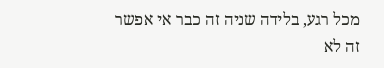מכל רגע, בלידה שניה זה כבר אי אפשר
זה לא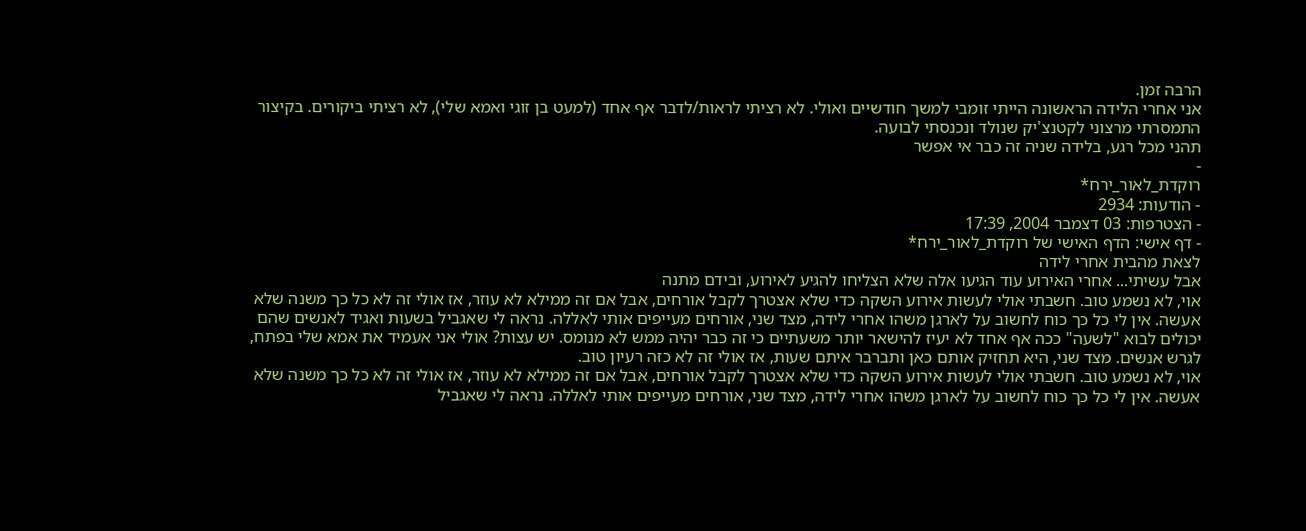הרבה זמן.
אני אחרי הלידה הראשונה הייתי זומבי למשך חודשיים ואולי. לא רציתי לראות/לדבר אף אחד (למעט בן זוגי ואמא שלי), לא רציתי ביקורים. בקיצור התמסרתי מרצוני לקטנצ'יק שנולד ונכנסתי לבועה.
תהני מכל רגע, בלידה שניה זה כבר אי אפשר
-
רוקדת_לאור_ירח*
- הודעות: 2934
- הצטרפות: 03 דצמבר 2004, 17:39
- דף אישי: הדף האישי של רוקדת_לאור_ירח*
לצאת מהבית אחרי לידה
אבל עשיתי... אחרי האירוע עוד הגיעו אלה שלא הצליחו להגיע לאירוע, ובידם מתנה
אוי, לא נשמע טוב. חשבתי אולי לעשות אירוע השקה כדי שלא אצטרך לקבל אורחים, אבל אם זה ממילא לא עוזר, אז אולי זה לא כל כך משנה שלא אעשה. אין לי כל כך כוח לחשוב על לארגן משהו אחרי לידה, מצד שני, אורחים מעייפים אותי לאללה. נראה לי שאגביל בשעות ואגיד לאנשים שהם יכולים לבוא "לשעה" ככה אף אחד לא יעיז להישאר יותר משעתיים כי זה כבר יהיה ממש לא מנומס. יש עצות? אולי אני אעמיד את אמא שלי בפתח, לגרש אנשים. מצד שני, היא תחזיק אותם כאן ותברבר איתם שעות, אז אולי זה לא כזה רעיון טוב.
אוי, לא נשמע טוב. חשבתי אולי לעשות אירוע השקה כדי שלא אצטרך לקבל אורחים, אבל אם זה ממילא לא עוזר, אז אולי זה לא כל כך משנה שלא אעשה. אין לי כל כך כוח לחשוב על לארגן משהו אחרי לידה, מצד שני, אורחים מעייפים אותי לאללה. נראה לי שאגביל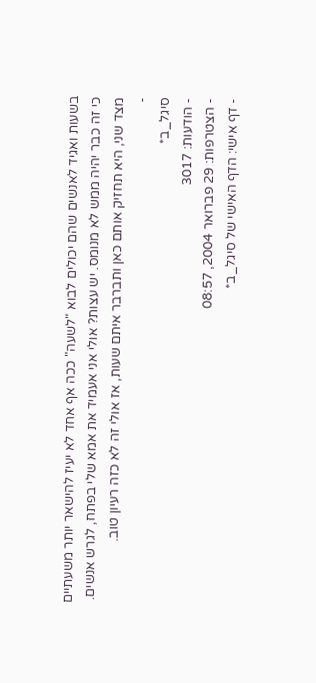בשעות ואגיד לאנשים שהם יכולים לבוא "לשעה" ככה אף אחד לא יעיז להישאר יותר משעתיים כי זה כבר יהיה ממש לא מנומס. יש עצות? אולי אני אעמיד את אמא שלי בפתח, לגרש אנשים. מצד שני, היא תחזיק אותם כאן ותברבר איתם שעות, אז אולי זה לא כזה רעיון טוב.
-
סיגל_ב*
- הודעות: 3017
- הצטרפות: 29 פברואר 2004, 08:57
- דף אישי: הדף האישי של סיגל_ב*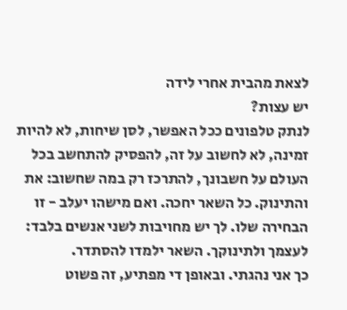לצאת מהבית אחרי לידה
יש עצות?
לנתק טלפונים ככל האפשר, לסן שיחות, לא להיות זמינה, לא לחשוב על זה, להפסיק להתחשב בכל העולם על חשבונך, להתרכז רק במה שחשוב: את והתינוק. כל השאר יחכה. ואם מישהו יעלב - זו הבחירה שלו. לך יש מחויבות לשני אנשים בלבד: לעצמך ולתינוקך. השאר ילמדו להסתדר.
כך אני נהגתי. ובאופן די מפתיע, זה פשוט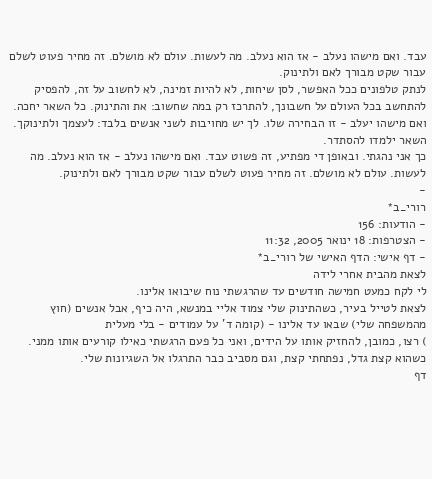עבד. ואם מישהו נעלב - אז הוא נעלב. מה לעשות. עולם לא מושלם. זה מחיר פעוט לשלם עבור שקט מבורך לאם ולתינוק.
לנתק טלפונים ככל האפשר, לסן שיחות, לא להיות זמינה, לא לחשוב על זה, להפסיק להתחשב בכל העולם על חשבונך, להתרכז רק במה שחשוב: את והתינוק. כל השאר יחכה. ואם מישהו יעלב - זו הבחירה שלו. לך יש מחויבות לשני אנשים בלבד: לעצמך ולתינוקך. השאר ילמדו להסתדר.
כך אני נהגתי. ובאופן די מפתיע, זה פשוט עבד. ואם מישהו נעלב - אז הוא נעלב. מה לעשות. עולם לא מושלם. זה מחיר פעוט לשלם עבור שקט מבורך לאם ולתינוק.
-
רורי_ב*
- הודעות: 156
- הצטרפות: 18 ינואר 2005, 11:32
- דף אישי: הדף האישי של רורי_ב*
לצאת מהבית אחרי לידה
לי לקח כמעט חמישה חודשים עד שהרגשתי נוח שיבואו אלינו.
לצאת לטייל בעיר, כשהתינוק שלי צמוד אליי במנשא, היה כיף, אבל אנשים (חוץ מהמשפחה שלי) שבאו עד אלינו - (קומה ד' על עמודים - בלי מעלית
) רצו, כמובן, להחזיק אותו על הידים, ואני כל פעם הרגשתי כאילו קורעים אותו ממני.
כשהוא קצת גדל, נפתחתי קצת, וגם מסביב כבר התרגלו אל השגיונות שלי.
דף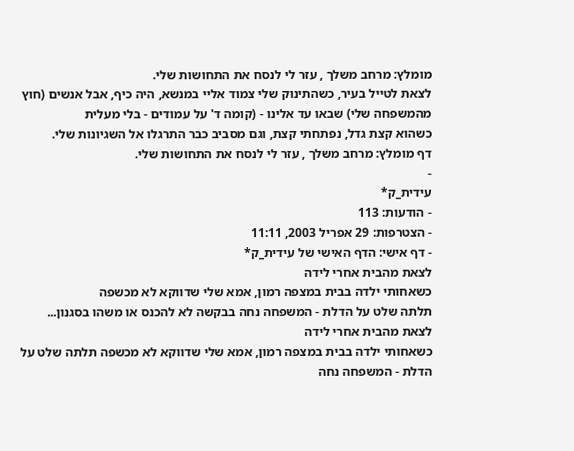מומלץ: מרחב משלך , עזר לי לנסח את התחושות שלי.
לצאת לטייל בעיר, כשהתינוק שלי צמוד אליי במנשא, היה כיף, אבל אנשים (חוץ מהמשפחה שלי) שבאו עד אלינו - (קומה ד' על עמודים - בלי מעלית
כשהוא קצת גדל, נפתחתי קצת, וגם מסביב כבר התרגלו אל השגיונות שלי.
דף מומלץ: מרחב משלך , עזר לי לנסח את התחושות שלי.
-
עידית_ק*
- הודעות: 113
- הצטרפות: 29 אפריל 2003, 11:11
- דף אישי: הדף האישי של עידית_ק*
לצאת מהבית אחרי לידה
כשאחותי ילדה בבית במצפה רמון, אמא שלי שדווקא לא מכשפה
תלתה שלט על הדלת - המשפחה נחה בבקשה לא להכנס או משהו בסגנון...
לצאת מהבית אחרי לידה
כשאחותי ילדה בבית במצפה רמון, אמא שלי שדווקא לא מכשפה תלתה שלט על הדלת - המשפחה נחה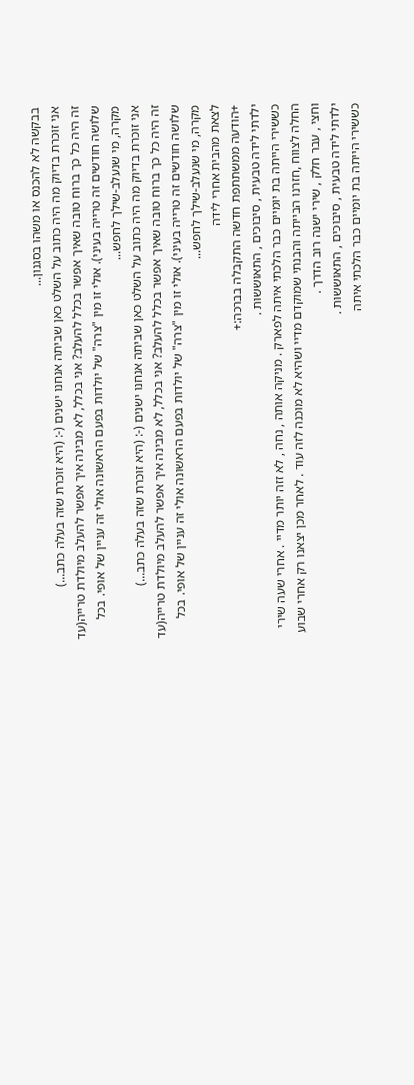בבקשה לא להכנס או משהו בסגנון...
אני זוכרת בדיוק מה היה כתוב על השלט כאן שביתה אנחנו ישנים (-: (היא זוכרת שזה בעלה כתב...)
זה היה כל כך ברוח טובה שאיך אפשר בכלל להעלב? אני בכלל, לא מבינה איך אפשר להעלב מיולדת טרייה(עד שלושה חודשים זה טרייה בעיני). אולי זו מין "צרה" של יולדות בפעם הראשונה אולי זה עניין של אופי. בכל מקרה, מי שנעלב-שילך לחפש...
אני זוכרת בדיוק מה היה כתוב על השלט כאן שביתה אנחנו ישנים (-: (היא זוכרת שזה בעלה כתב...)
זה היה כל כך ברוח טובה שאיך אפשר בכלל להעלב? אני בכלל, לא מבינה איך אפשר להעלב מיולדת טרייה(עד שלושה חודשים זה טרייה בעיני). אולי זו מין "צרה" של יולדות בפעם הראשונה אולי זה עניין של אופי. בכל מקרה, מי שנעלב-שילך לחפש...
לצאת מהבית אחרי לידה
+הודעה ממשתתפת חדשה התקבלה בברכה:+
ילדתי לידה טבעית , סיבוכים , התאוששות .
כששירי הייתה בת יומיים כבר הלכתי איתה לפארק . מניקה אותה , נחה , לא זזה יותר מדיי . אחרי שעה שירי החלה לצווח ,חזרנו הבייתה והבנתי שמוקדם מדיי ושהיא לא מוכנה לזה עוד . לאחר מכן יצאנו רק אחרי שבוע וחצי , עבר חלק , שירי ישנה רוב הדרך .
ילדתי לידה טבעית , סיבוכים , התאוששות .
כששירי הייתה בת יומיים כבר הלכתי איתה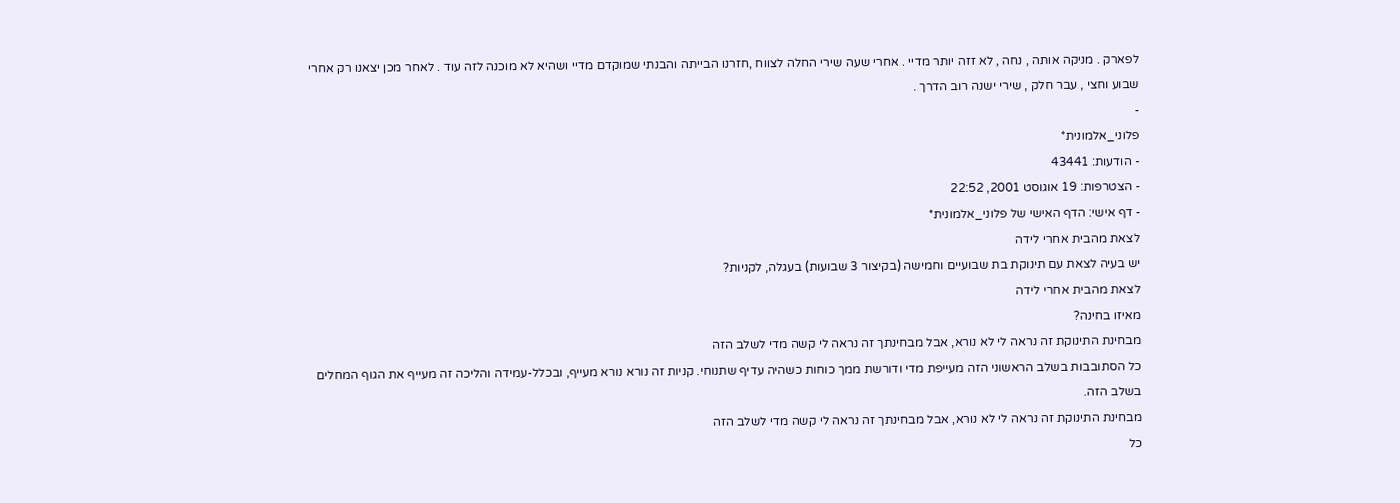לפארק . מניקה אותה , נחה , לא זזה יותר מדיי . אחרי שעה שירי החלה לצווח ,חזרנו הבייתה והבנתי שמוקדם מדיי ושהיא לא מוכנה לזה עוד . לאחר מכן יצאנו רק אחרי שבוע וחצי , עבר חלק , שירי ישנה רוב הדרך .
-
פלוני_אלמונית*
- הודעות: 43441
- הצטרפות: 19 אוגוסט 2001, 22:52
- דף אישי: הדף האישי של פלוני_אלמונית*
לצאת מהבית אחרי לידה
יש בעיה לצאת עם תינוקת בת שבועיים וחמישה (בקיצור 3 שבועות) בעגלה, לקניות?
לצאת מהבית אחרי לידה
מאיזו בחינה?
מבחינת התינוקת זה נראה לי לא נורא, אבל מבחינתך זה נראה לי קשה מדי לשלב הזה
כל הסתובבות בשלב הראשוני הזה מעייפת מדי ודורשת ממך כוחות כשהיה עדיף שתנוחי. קניות זה נורא נורא מעייף, ובכלל-עמידה והליכה זה מעייף את הגוף המחלים בשלב הזה.
מבחינת התינוקת זה נראה לי לא נורא, אבל מבחינתך זה נראה לי קשה מדי לשלב הזה
כל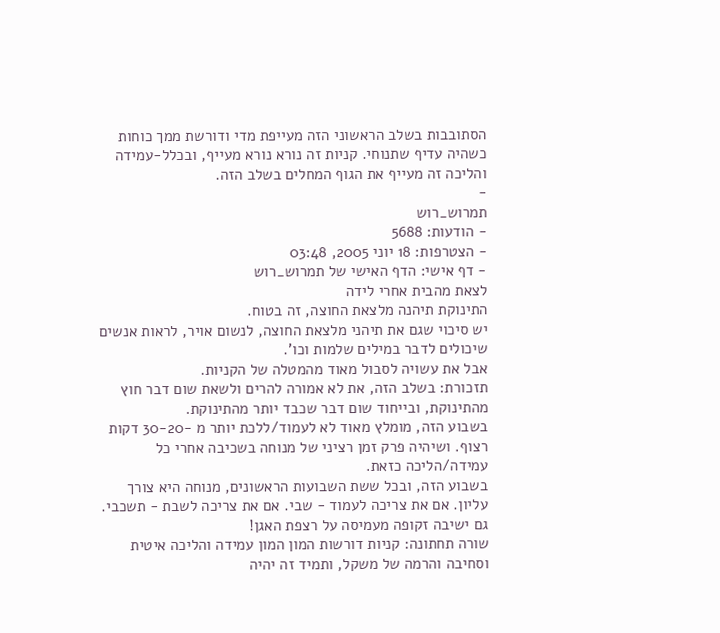הסתובבות בשלב הראשוני הזה מעייפת מדי ודורשת ממך כוחות כשהיה עדיף שתנוחי. קניות זה נורא נורא מעייף, ובכלל-עמידה והליכה זה מעייף את הגוף המחלים בשלב הזה.
-
תמרוש_רוש
- הודעות: 5688
- הצטרפות: 18 יוני 2005, 03:48
- דף אישי: הדף האישי של תמרוש_רוש
לצאת מהבית אחרי לידה
התינוקת תיהנה מלצאת החוצה, זה בטוח.
יש סיכוי שגם את תיהני מלצאת החוצה, לנשום אויר, לראות אנשים שיכולים לדבר במילים שלמות וכו'.
אבל את עשויה לסבול מאוד מהמטלה של הקניות.
תזכורת: בשלב הזה, את לא אמורה להרים ולשאת שום דבר חוץ מהתינוקת, ובייחוד שום דבר שכבד יותר מהתינוקת.
בשבוע הזה, מומלץ מאוד לא לעמוד/ללכת יותר מ -30-20 דקות רצוף. ושיהיה פרק זמן רציני של מנוחה בשכיבה אחרי כל עמידה/הליכה כזאת.
בשבוע הזה, ובכל ששת השבועות הראשונים, מנוחה היא צורך עליון. אם את צריכה לעמוד - שבי. אם את צריכה לשבת - תשכבי. גם ישיבה זקופה מעמיסה על רצפת האגן!
שורה תחתונה: קניות דורשות המון המון עמידה והליכה איטית וסחיבה והרמה של משקל, ותמיד זה יהיה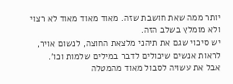יותר ממה שאת חושבת שזה. מאוד מאוד מאוד לא רצוי ולא מומלץ בשלב הזה.
יש סיכוי שגם את תיהני מלצאת החוצה, לנשום אויר, לראות אנשים שיכולים לדבר במילים שלמות וכו'.
אבל את עשויה לסבול מאוד מהמטלה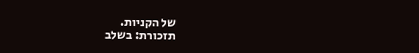של הקניות.
תזכורת: בשלב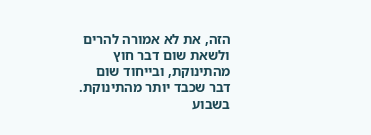הזה, את לא אמורה להרים ולשאת שום דבר חוץ מהתינוקת, ובייחוד שום דבר שכבד יותר מהתינוקת.
בשבוע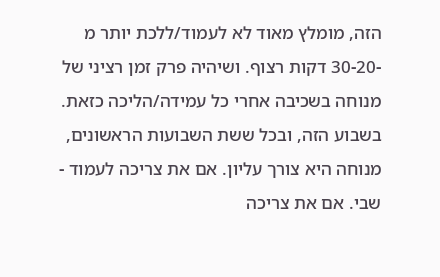הזה, מומלץ מאוד לא לעמוד/ללכת יותר מ -30-20 דקות רצוף. ושיהיה פרק זמן רציני של מנוחה בשכיבה אחרי כל עמידה/הליכה כזאת.
בשבוע הזה, ובכל ששת השבועות הראשונים, מנוחה היא צורך עליון. אם את צריכה לעמוד - שבי. אם את צריכה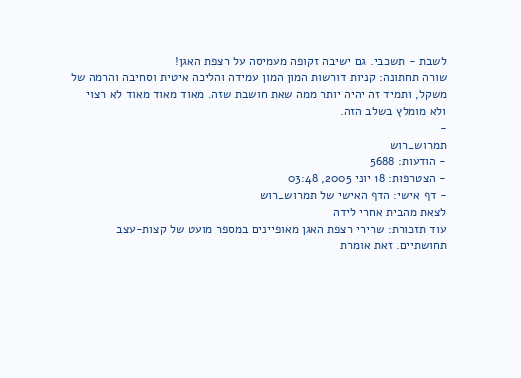לשבת - תשכבי. גם ישיבה זקופה מעמיסה על רצפת האגן!
שורה תחתונה: קניות דורשות המון המון עמידה והליכה איטית וסחיבה והרמה של משקל, ותמיד זה יהיה יותר ממה שאת חושבת שזה. מאוד מאוד מאוד לא רצוי ולא מומלץ בשלב הזה.
-
תמרוש_רוש
- הודעות: 5688
- הצטרפות: 18 יוני 2005, 03:48
- דף אישי: הדף האישי של תמרוש_רוש
לצאת מהבית אחרי לידה
עוד תזכורת: שרירי רצפת האגן מאופיינים במספר מועט של קצות-עצב תחושתיים. זאת אומרת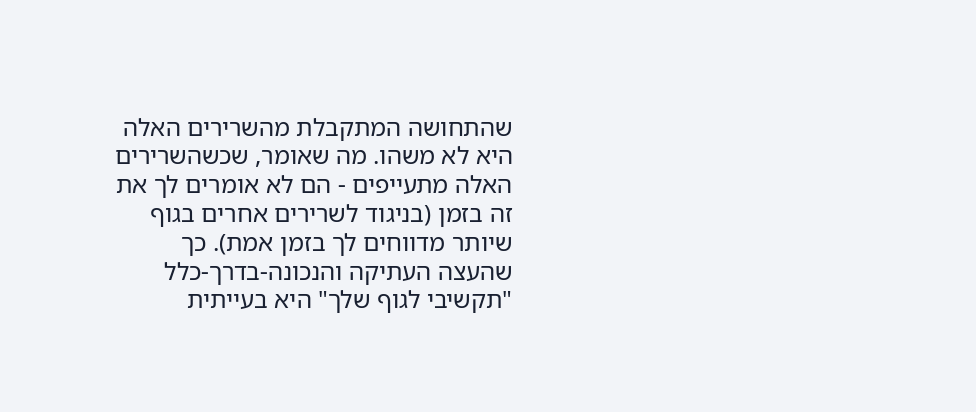שהתחושה המתקבלת מהשרירים האלה היא לא משהו. מה שאומר, שכשהשרירים האלה מתעייפים - הם לא אומרים לך את זה בזמן (בניגוד לשרירים אחרים בגוף שיותר מדווחים לך בזמן אמת). כך שהעצה העתיקה והנכונה-בדרך-כלל "תקשיבי לגוף שלך" היא בעייתית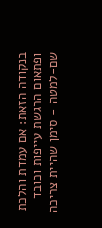בנקודה הזאת: אם עמדת והלכת ופתאום הרגשת עייפות וכובד שם-למטה - סימן שהיית צריכה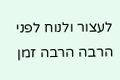לעצור ולנוח לפני הרבה הרבה זמן